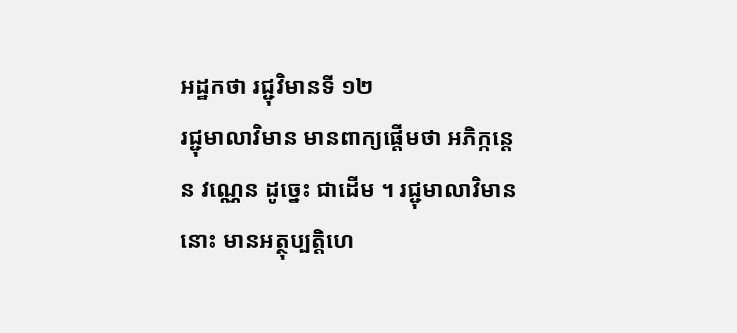អដ្ឋកថា រជ្ជុវិមានទី ១២
រជ្ជុមាលាវិមាន មានពាក្យផ្តើមថា អភិក្កន្តេន វណ្ណេន ដូច្នេះ ជាដើម ។ រជ្ជុមាលាវិមាននោះ មានអត្ថុប្បត្តិហេ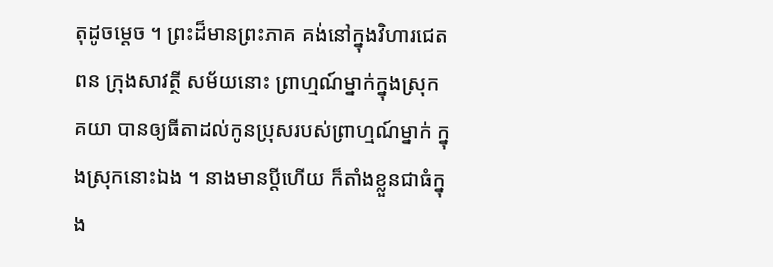តុដូចម្តេច ។ ព្រះដ៏មានព្រះភាគ គង់នៅក្នុងវិហារជេតពន ក្រុងសាវត្ថី សម័យនោះ ព្រាហ្មណ៍ម្នាក់ក្នុងស្រុក គយា បានឲ្យធីតាដល់កូនប្រុសរបស់ព្រាហ្មណ៍ម្នាក់ ក្នុងស្រុកនោះឯង ។ នាងមានប្តីហើយ ក៏តាំងខ្លួនជាធំក្នុង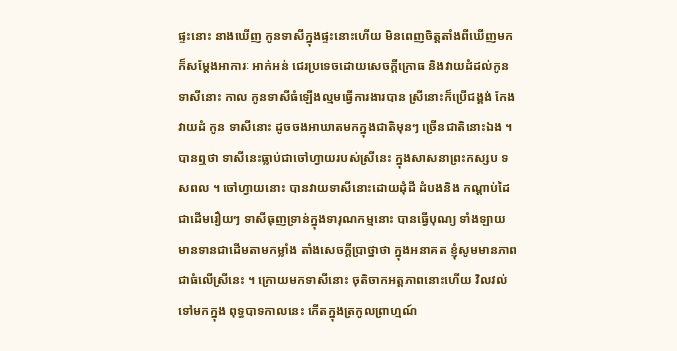ផ្ទះនោះ នាងឃើញ កូនទាសីក្នុងផ្ទះនោះហើយ មិនពេញចិត្តតាំងពីឃើញមក ក៏សម្តែងអាការៈ អាក់អន់ ជេរប្រទេចដោយសេចក្តីក្រោធ និងវាយដំដល់កូនទាសីនោះ កាល កូនទាសីធំឡើងល្មមធ្វើការងារបាន ស្រីនោះក៏ប្រើជង្គង់ កែង វាយដំ កូន ទាសីនោះ ដូចចងអាឃាតមកក្នុងជាតិមុនៗ ច្រើនជាតិនោះឯង ។ បានឮថា ទាសីនេះធ្លាប់ជាចៅហ្វាយរបស់ស្រីនេះ ក្នុងសាសនាព្រះកស្សប ទសពល ។ ចៅហ្វាយនោះ បានវាយទាសីនោះដោយដុំដី ដំបងនិង កណ្តាប់ដៃជាដើមរឿយៗ ទាសីធុញទ្រាន់ក្នុងទារុណកម្មនោះ បានធ្វើបុណ្យ ទាំងឡាយ មានទានជាដើមតាមកម្លាំង តាំងសេចក្តីប្រាថ្នាថា ក្នុងអនាគត ខ្ញុំសូមមានភាពជាធំលើស្រីនេះ ។ ក្រោយមកទាសីនោះ ចុតិចាកអត្តភាពនោះហើយ វិលវល់ទៅមកក្នុង ពុទ្ធបាទកាលនេះ កើតក្នុងត្រកូលព្រាហ្មណ៍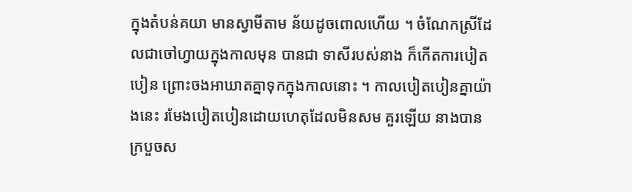ក្នុងតំបន់គយា មានស្វាមីតាម ន័យដូចពោលហើយ ។ ចំណែកស្រីដែលជាចៅហ្វាយក្នុងកាលមុន បានជា ទាសីរបស់នាង ក៏កើតការបៀតបៀន ព្រោះចងអាឃាតគ្នាទុកក្នុងកាលនោះ ។ កាលបៀតបៀនគ្នាយ៉ាងនេះ រមែងបៀតបៀនដោយហេតុដែលមិនសម គួរឡើយ នាងបានក្របួចស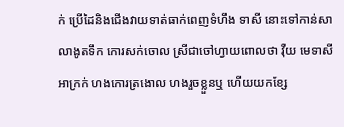ក់ ប្រើដៃនិងជើងវាយទាត់ធាក់ពេញទំហឹង ទាសី នោះទៅកាន់សាលាងូតទឹក កោរសក់ចោល ស្រីជាចៅហ្វាយពោលថា វុឺយ មេទាសីអាក្រក់ ហងកោរត្រងោល ហងរួចខ្លួនឬ ហើយយកខ្សែ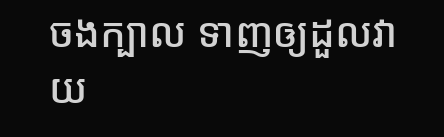ចងក្បាល ទាញឲ្យដួលវាយ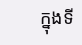ក្នុងទី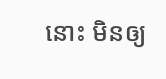នោះ មិនឲ្យ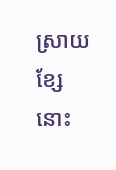ស្រាយខ្សែនោះ